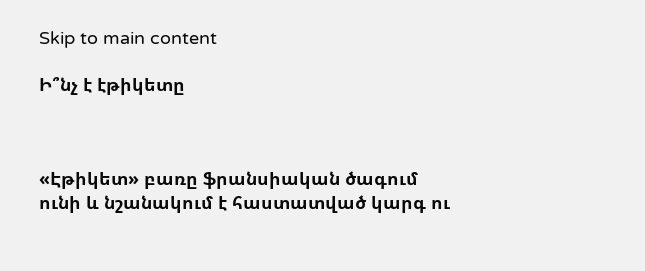Skip to main content

Ի՞նչ է էթիկետը



«Էթիկետ» բառը ֆրանսիական ծագում ունի և նշանակում է հաստատված կարգ ու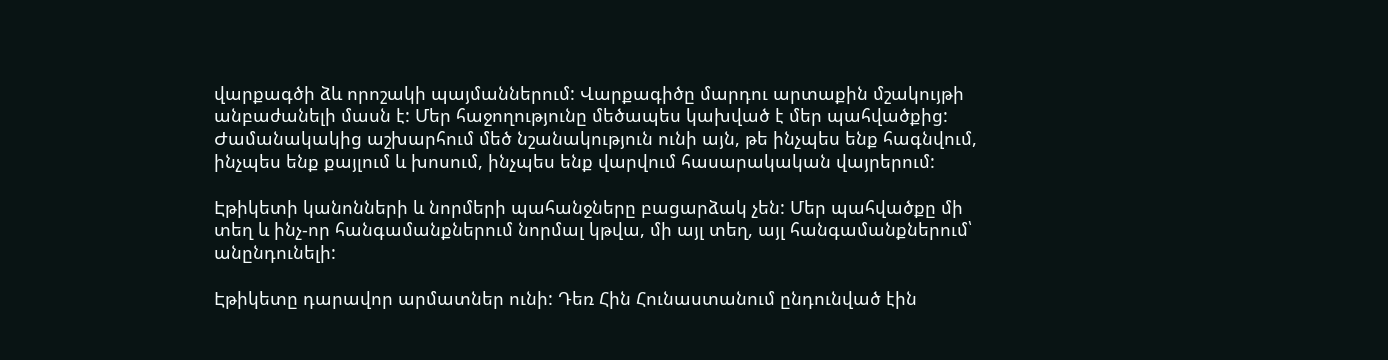վարքագծի ձև որոշակի պայմաններում: Վարքագիծը մարդու արտաքին մշակույթի անբաժանելի մասն է: Մեր հաջողությունը մեծապես կախված է մեր պահվածքից: Ժամանակակից աշխարհում մեծ նշանակություն ունի այն, թե ինչպես ենք հագնվում, ինչպես ենք քայլում և խոսում, ինչպես ենք վարվում հասարակական վայրերում:

Էթիկետի կանոնների և նորմերի պահանջները բացարձակ չեն: Մեր պահվածքը մի տեղ և ինչ-որ հանգամանքներում նորմալ կթվա, մի այլ տեղ, այլ հանգամանքներում՝ անընդունելի:

Էթիկետը դարավոր արմատներ ունի: Դեռ Հին Հունաստանում ընդունված էին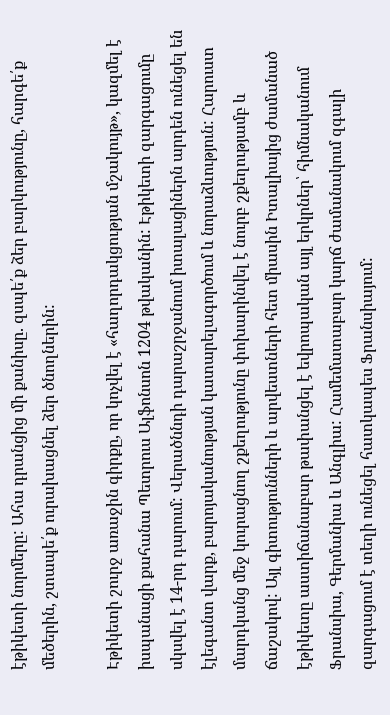էթիկետի նորմերը: Ահա դրանցից մի քանիսը. զսպե՛ք ձեր բարկությունը, հարգե՛ք մեծերին, շտապե՛ք ուրախացնել ձեր ծնողներին:

Էթիկետի շուրջ առաջին գիրքը, որ կոչվել է «հաղորդակցության մշակույթ», կազմել է իսպանացի քահանա Պետրուս Ալֆոնսոն 1204 թվականին: Էթիկետի զարգացումը սկսվել է 14-րդ դարում: Վերածննդի դարաշրջանում իտալացիներն արդեն ունեցել են էլեգանտ վարք, բարոյականության կատարելագործում և նորաձևություն: Հարուստ մարդկանց մեջ կուրացնող շքեղությունը փոխարինվել է նուրբ շքեղությամբ և ճաշակով: Այլ գիտությունների և արվեստների հետ միասին Իտալիայից ժամանած էթիկետը աստիճանաբար թափանցել է եվրոպական այլ երկրներ՝ հիմնականում Ֆրանսիա, Գերմանիա և Անգլիա: Համեմատաբար կարճ ժամանակում զգալի զարգացում է տեղի ունեցել հատկապես Ֆրանսիայում: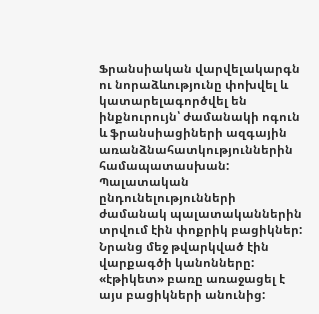Ֆրանսիական վարվելակարգն ու նորաձևությունը փոխվել և կատարելագործվել են ինքնուրույն՝ ժամանակի ոգուն և ֆրանսիացիների ազգային առանձնահատկություններին համապատասխան: Պալատական ընդունելությունների ժամանակ պալատականներին տրվում էին փոքրիկ բացիկներ: Նրանց մեջ թվարկված էին վարքագծի կանոնները: «էթիկետ» բառը առաջացել է այս բացիկների անունից: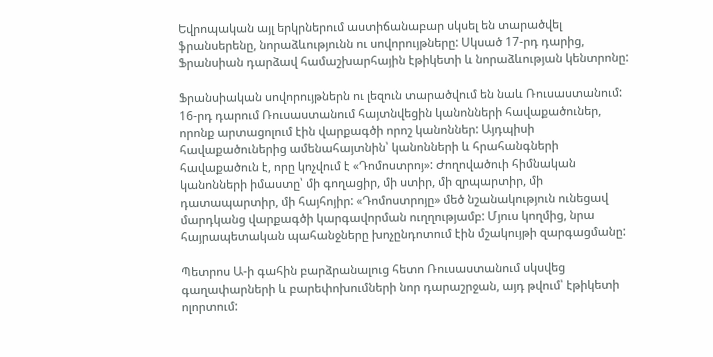Եվրոպական այլ երկրներում աստիճանաբար սկսել են տարածվել ֆրանսերենը, նորաձևությունն ու սովորույթները: Սկսած 17-րդ դարից, Ֆրանսիան դարձավ համաշխարհային էթիկետի և նորաձևության կենտրոնը:

Ֆրանսիական սովորույթներն ու լեզուն տարածվում են նաև Ռուսաստանում: 16-րդ դարում Ռուսաստանում հայտնվեցին կանոնների հավաքածուներ, որոնք արտացոլում էին վարքագծի որոշ կանոններ: Այդպիսի հավաքածուներից ամենահայտնին՝ կանոնների և հրահանգների հավաքածուն է, որը կոչվում է «Դոմոստրոյ»: Ժողովածուի հիմնական կանոնների իմաստը՝ մի գողացիր, մի ստիր, մի զրպարտիր, մի դատապարտիր, մի հայհոյիր: «Դոմոստրոյը» մեծ նշանակություն ունեցավ մարդկանց վարքագծի կարգավորման ուղղությամբ: Մյուս կողմից, նրա հայրապետական պահանջները խոչընդոտում էին մշակույթի զարգացմանը:

Պետրոս Ա-ի գահին բարձրանալուց հետո Ռուսաստանում սկսվեց գաղափարների և բարեփոխումների նոր դարաշրջան, այդ թվում՝ էթիկետի ոլորտում: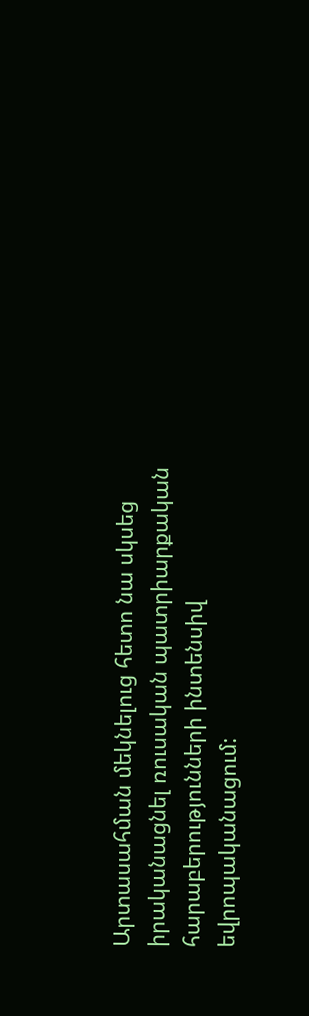Արտասահման մեկնելուց հետո նա սկսեց իրականացնել ռուսական պատրիարքական հարաբերությունների ինտենսիվ եվրոպականացում: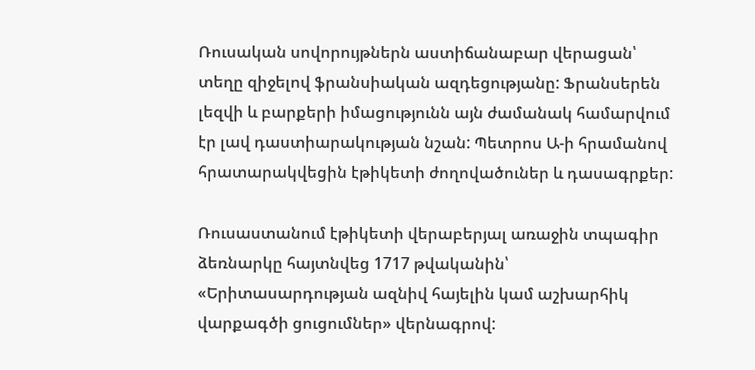Ռուսական սովորույթներն աստիճանաբար վերացան՝ տեղը զիջելով ֆրանսիական ազդեցությանը: Ֆրանսերեն լեզվի և բարքերի իմացությունն այն ժամանակ համարվում էր լավ դաստիարակության նշան: Պետրոս Ա-ի հրամանով հրատարակվեցին էթիկետի ժողովածուներ և դասագրքեր:

Ռուսաստանում էթիկետի վերաբերյալ առաջին տպագիր ձեռնարկը հայտնվեց 1717 թվականին՝ «Երիտասարդության ազնիվ հայելին կամ աշխարհիկ վարքագծի ցուցումներ» վերնագրով: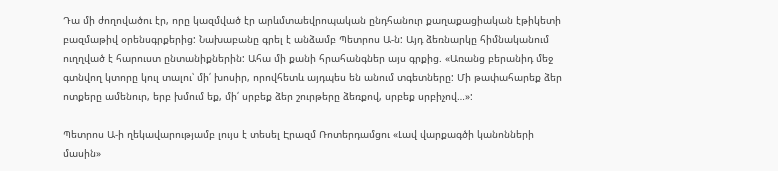Դա մի ժողովածու էր, որը կազմված էր արևմտաեվրոպական ընդհանուր քաղաքացիական էթիկետի բազմաթիվ օրենսգրքերից: Նախաբանը գրել է անձամբ Պետրոս Ա-ն: Այդ ձեռնարկը հիմնականում ուղղված է հարուստ ընտանիքներին: Ահա մի քանի հրահանգներ այս գրքից. «Առանց բերանիդ մեջ գտնվող կտորը կուլ տալու՝ մի՛ խոսիր, որովհետև այդպես են անում տգետները: Մի թափահարեք ձեր ոտքերը ամենուր, երբ խմում եք, մի՛ սրբեք ձեր շուրթերը ձեռքով, սրբեք սրբիչով…»:

Պետրոս Ա-ի ղեկավարությամբ լույս է տեսել Էրազմ Ռոտերդամցու «Լավ վարքագծի կանոնների մասին»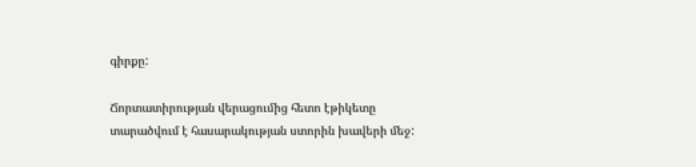գիրքը:

Ճորտատիրության վերացումից հետո էթիկետը տարածվում է հասարակության ստորին խավերի մեջ: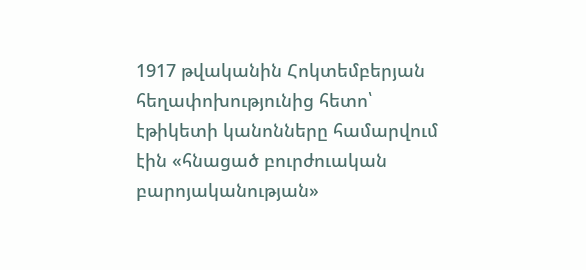1917 թվականին Հոկտեմբերյան հեղափոխությունից հետո՝ էթիկետի կանոնները համարվում էին «հնացած բուրժուական բարոյականության»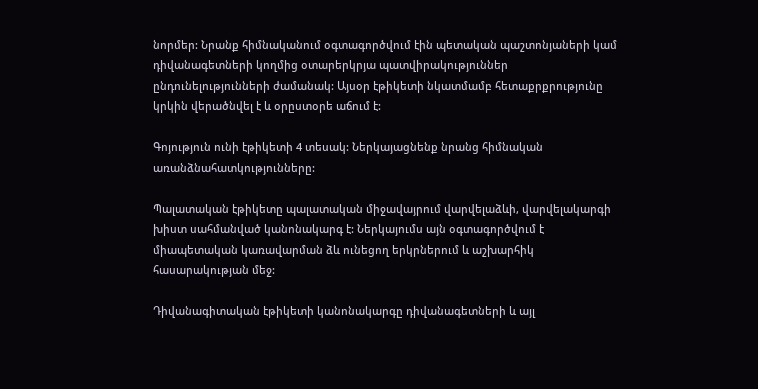նորմեր: Նրանք հիմնականում օգտագործվում էին պետական պաշտոնյաների կամ դիվանագետների կողմից օտարերկրյա պատվիրակություններ ընդունելությունների ժամանակ: Այսօր էթիկետի նկատմամբ հետաքրքրությունը կրկին վերածնվել է և օրըստօրե աճում է:

Գոյություն ունի էթիկետի 4 տեսակ: Ներկայացնենք նրանց հիմնական առանձնահատկությունները:

Պալատական էթիկետը պալատական միջավայրում վարվելաձևի, վարվելակարգի խիստ սահմանված կանոնակարգ է: Ներկայումս այն օգտագործվում է միապետական կառավարման ձև ունեցող երկրներում և աշխարհիկ հասարակության մեջ:

Դիվանագիտական էթիկետի կանոնակարգը դիվանագետների և այլ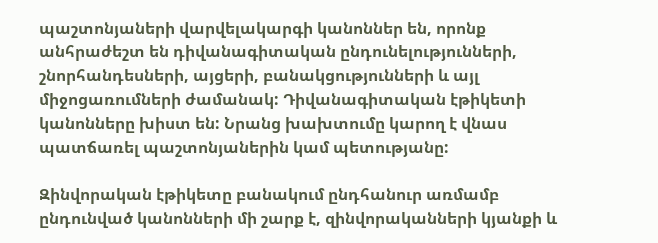պաշտոնյաների վարվելակարգի կանոններ են, որոնք անհրաժեշտ են դիվանագիտական ընդունելությունների, շնորհանդեսների, այցերի, բանակցությունների և այլ միջոցառումների ժամանակ: Դիվանագիտական էթիկետի կանոնները խիստ են: Նրանց խախտումը կարող է վնաս պատճառել պաշտոնյաներին կամ պետությանը:

Զինվորական էթիկետը բանակում ընդհանուր առմամբ ընդունված կանոնների մի շարք է, զինվորականների կյանքի և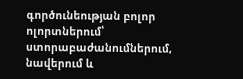գործունեության բոլոր ոլորտներում՝ ստորաբաժանումներում, նավերում և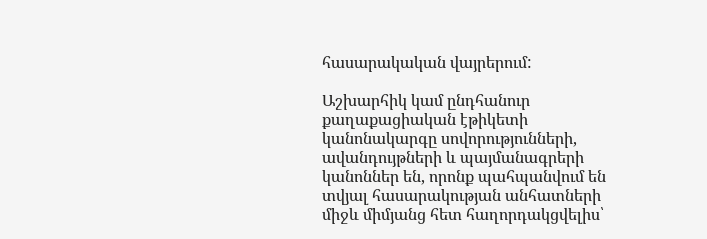հասարակական վայրերում:

Աշխարհիկ կամ ընդհանուր քաղաքացիական էթիկետի կանոնակարգը սովորությունների, ավանդույթների և պայմանագրերի կանոններ են, որոնք պահպանվում են տվյալ հասարակության անհատների միջև միմյանց հետ հաղորդակցվելիս՝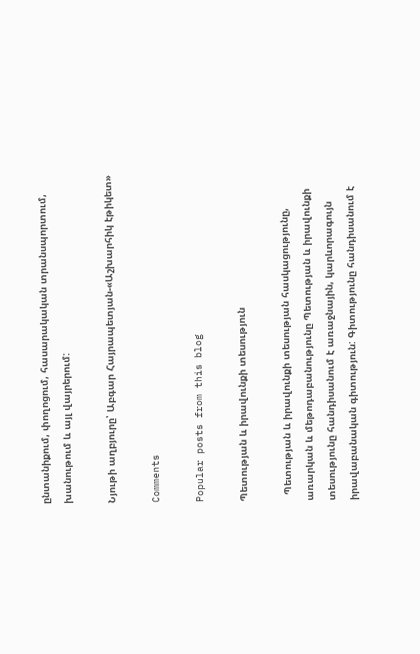ընտանիքում, փողոցում, հասարակական տրանսպորտում, խանութում և այլ վայրերում:

Նյութի աղբյուրը՝ Աբգար Հայրապետյան-«Աշխարհիկ էթիկետ»

Comments

Popular posts from this blog

Պետության և իրավունքի տեսություն

  Պետության և իրավունքի տեսության հասկացությունը, առարկան և մեթոդաբանությունը Պետության և իրավունքի տեսությունը հանդիսանում է առաջնային, կարևորագույն իրավաբանական գիտություն: Գիտությունը հանդիսանում է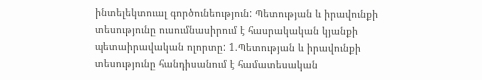ինտելեկտուալ գործունեություն: Պետության և իրավունքի տեսությունը ուսումնասիրում է հասրակական կյանքի պետաիրավական ոլորտը: 1.Պետության և իրավունքի տեսությունը հանդիսանում է համատեսական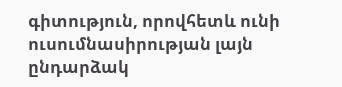գիտություն, որովհետև ունի ուսումնասիրության լայն ընդարձակ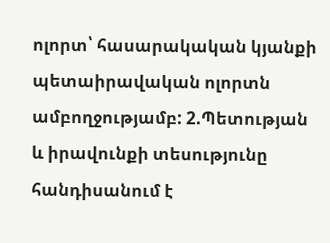ոլորտ՝ հասարակական կյանքի պետաիրավական ոլորտն ամբողջությամբ: 2.Պետության և իրավունքի տեսությունը հանդիսանում է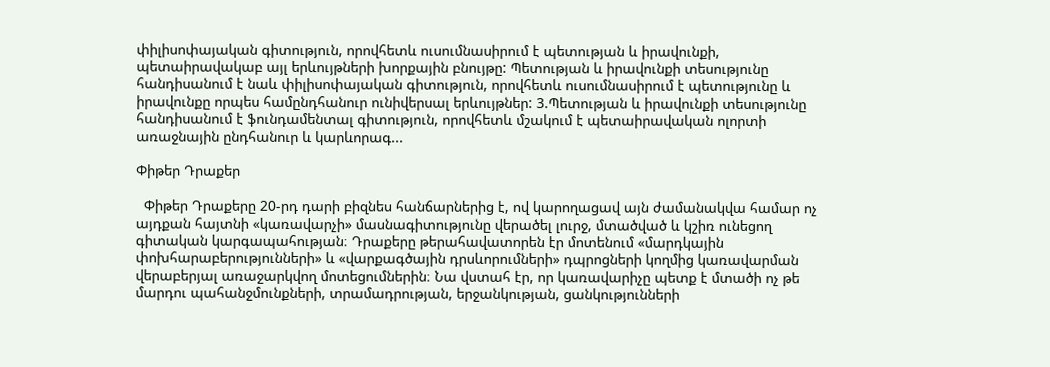փիլիսոփայական գիտություն, որովհետև ուսումնասիրում է պետության և իրավունքի, պետաիրավակաբ այլ երևույթների խորքային բնույթը: Պետության և իրավունքի տեսությունը հանդիսանում է նաև փիլիսոփայական գիտություն, որովհետև ուսումնասիրում է պետությունը և իրավունքը որպես համընդհանուր ունիվերսալ երևույթներ: 3.Պետության և իրավունքի տեսությունը հանդիսանում է ֆունդամենտալ գիտություն, որովհետև մշակում է պետաիրավական ոլորտի առաջնային ընդհանուր և կարևորագ...

Փիթեր Դրաքեր

  Փիթեր Դրաքերը 20-րդ դարի բիզնես հանճարներից է, ով կարողացավ այն ժամանակվա համար ոչ այդքան հայտնի «կառավարչի» մասնագիտությունը վերածել լուրջ, մտածված և կշիռ ունեցող գիտական կարգապահության։ Դրաքերը թերահավատորեն էր մոտենում «մարդկային փոխհարաբերությունների» և «վարքագծային դրսևորումների» դպրոցների կողմից կառավարման վերաբերյալ առաջարկվող մոտեցումներին։ Նա վստահ էր, որ կառավարիչը պետք է մտածի ոչ թե մարդու պահանջմունքների, տրամադրության, երջանկության, ցանկությունների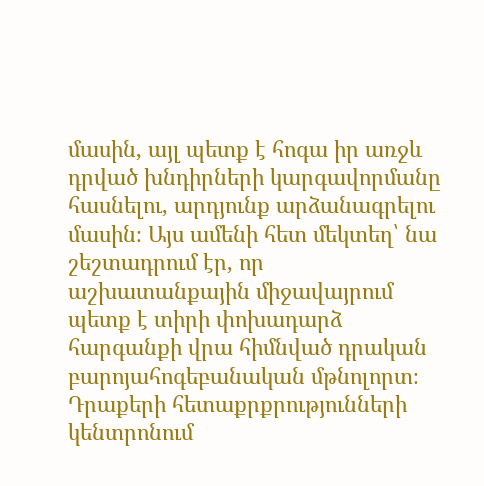մասին, այլ պետք է հոգա իր առջև դրված խնդիրների կարգավորմանը հասնելու, արդյունք արձանագրելու մասին։ Այս ամենի հետ մեկտեղ՝ նա շեշտադրում էր, որ աշխատանքային միջավայրում պետք է տիրի փոխադարձ հարգանքի վրա հիմնված դրական բարոյահոգեբանական մթնոլորտ։ Դրաքերի հետաքրքրությունների կենտրոնում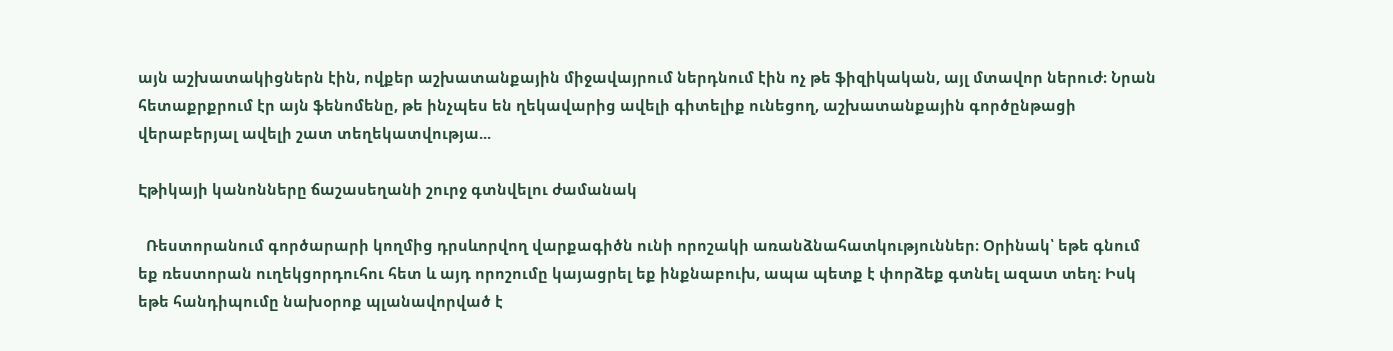այն աշխատակիցներն էին, ովքեր աշխատանքային միջավայրում ներդնում էին ոչ թե ֆիզիկական, այլ մտավոր ներուժ։ Նրան հետաքրքրում էր այն ֆենոմենը, թե ինչպես են ղեկավարից ավելի գիտելիք ունեցող, աշխատանքային գործընթացի վերաբերյալ ավելի շատ տեղեկատվությա...

Էթիկայի կանոնները ճաշասեղանի շուրջ գտնվելու ժամանակ

  Ռեստորանում գործարարի կողմից դրսևորվող վարքագիծն ունի որոշակի առանձնահատկություններ։ Օրինակ՝ եթե գնում եք ռեստորան ուղեկցորդուհու հետ և այդ որոշումը կայացրել եք ինքնաբուխ, ապա պետք է փորձեք գտնել ազատ տեղ։ Իսկ եթե հանդիպումը նախօրոք պլանավորված է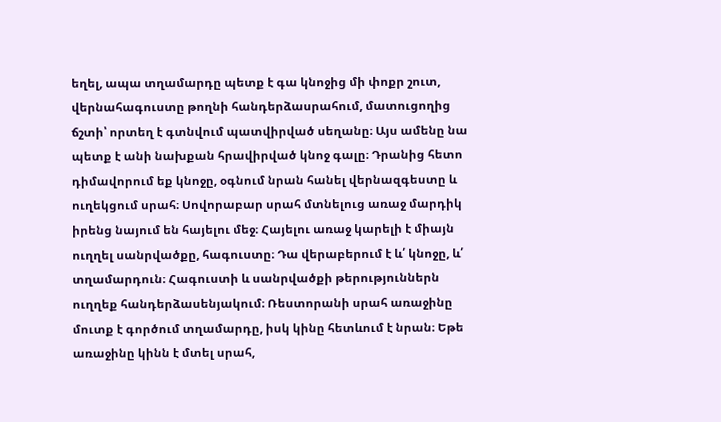եղել, ապա տղամարդը պետք է գա կնոջից մի փոքր շուտ, վերնահագուստը թողնի հանդերձասրահում, մատուցողից ճշտի՝ որտեղ է գտնվում պատվիրված սեղանը։ Այս ամենը նա պետք է անի նախքան հրավիրված կնոջ գալը։ Դրանից հետո դիմավորում եք կնոջը, օգնում նրան հանել վերնազգեստը և ուղեկցում սրահ։ Սովորաբար սրահ մտնելուց առաջ մարդիկ իրենց նայում են հայելու մեջ։ Հայելու առաջ կարելի է միայն ուղղել սանրվածքը, հագուստը։ Դա վերաբերում է և՛ կնոջը, և՛ տղամարդուն։ Հագուստի և սանրվածքի թերություններն ուղղեք հանդերձասենյակում։ Ռեստորանի սրահ առաջինը մուտք է գործում տղամարդը, իսկ կինը հետևում է նրան։ Եթե առաջինը կինն է մտել սրահ,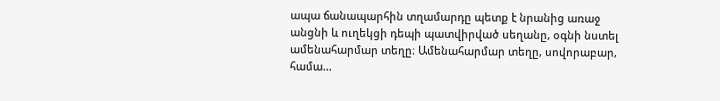ապա ճանապարհին տղամարդը պետք է նրանից առաջ անցնի և ուղեկցի դեպի պատվիրված սեղանը, օգնի նստել ամենահարմար տեղը։ Ամենահարմար տեղը, սովորաբար, համա...